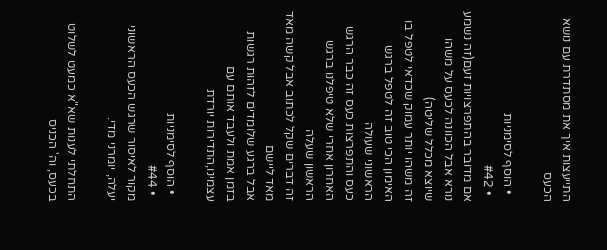התייעצות איך את מסתדרת עם נושא הכעס

  • הוסף לסימניות
  • #42
אם מדובר בהתפרצויות זעם(זה נשמע נורא אבל הכוונה לכעס על משהו שיוצא מכלל שליטה)
זה משהו יותר עמוק שכדאי לטפל בו
האימון הכי טוב זה לטפל ברגש הראשוני שעולה
כעס והתפרצות כעס זה כבר הרגש האחרון אחרי שלא טיפלנו ברגש הראשון שעלה
זה דברים שקל לכתוב אבל קשה מאד מאד ליישם
אבל ברגע שלומדים לזהות רגשות בזמן אמת ולעבד אותם עם עצמינו,התדירות יורדת

  • הוסף לסימניות
  • #44
מקור לאיסור שרגש הכעס הראשוני יעלה, יומרני מדי.

התחלתי לענות שא"א כמעט לשלוט בכעס, וה' הכניס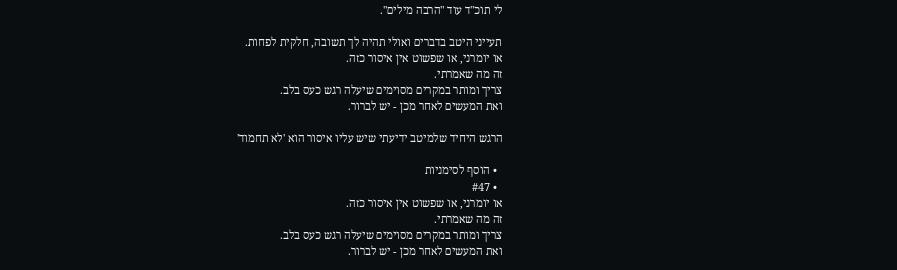לי תוכ"ד עוד "הרבה מילים".

תעייני היטב בדברים ואולי תהיה לך תשובה, חלקית לפחות.
או יומרני, או שפשוט אין איסור כזה.
זה מה שאמרתי.
צריך ומותר במקרים מסוימים שיעלה רגש כעס בלב.
ואת המעשים לאחר מכן - יש לברור.

הרגש היחיד שלמיטב ידיעתי שיש עליו איסור הוא 'לא תחמוד'

  • הוסף לסימניות
  • #47
או יומרני, או שפשוט אין איסור כזה.
זה מה שאמרתי.
צריך ומותר במקרים מסוימים שיעלה רגש כעס בלב.
ואת המעשים לאחר מכן - יש לברור.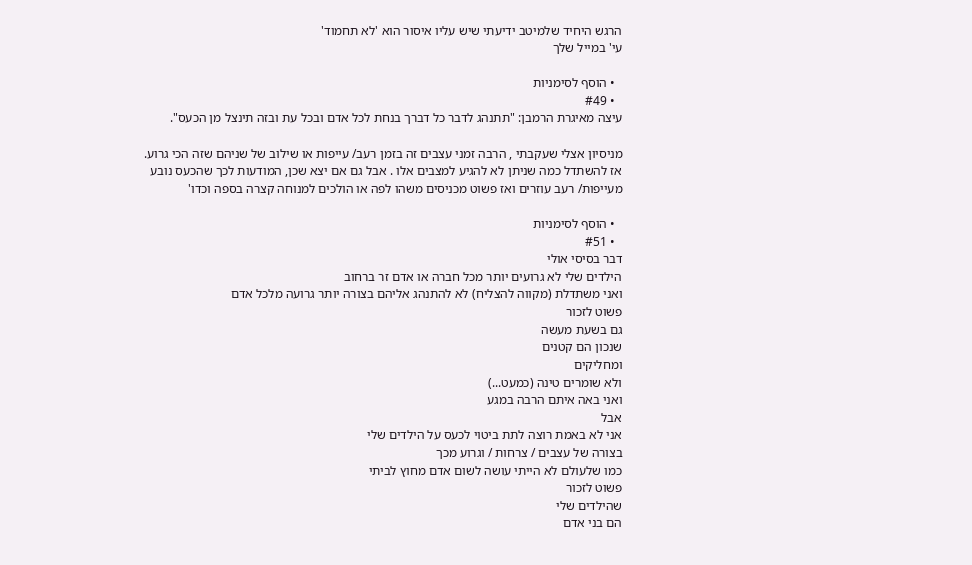הרגש היחיד שלמיטב ידיעתי שיש עליו איסור הוא 'לא תחמוד'
עי' במייל שלך

  • הוסף לסימניות
  • #49
עיצה מאיגרת הרמבן: "תתנהג לדבר כל דברך בנחת לכל אדם ובכל עת ובזה תינצל מן הכעס".

מניסיון אצלי שעקבתי , הרבה זמני עצבים זה בזמן רעב/ עייפות או שילוב של שניהם שזה הכי גרוע. אז להשתדל כמה שניתן לא להגיע למצבים אלו . אבל גם אם יצא שכן, המודעות לכך שהכעס נובע מעייפות/ רעב עוזרים ואז פשוט מכניסים משהו לפה או הולכים למנוחה קצרה בספה וכדו'

  • הוסף לסימניות
  • #51
דבר בסיסי אולי
הילדים שלי לא גרועים יותר מכל חברה או אדם זר ברחוב
ואני משתדלת (מקווה להצליח) לא להתנהג אליהם בצורה יותר גרועה מלכל אדם
פשוט לזכור
גם בשעת מעשה
שנכון הם קטנים
ומחליקים
ולא שומרים טינה (כמעט...)
ואני באה איתם הרבה במגע
אבל
אני לא באמת רוצה לתת ביטוי לכעס על הילדים שלי
בצורה של עצבים / צרחות / וגרוע מכך
כמו שלעולם לא הייתי עושה לשום אדם מחוץ לביתי
פשוט לזכור
שהילדים שלי
הם בני אדם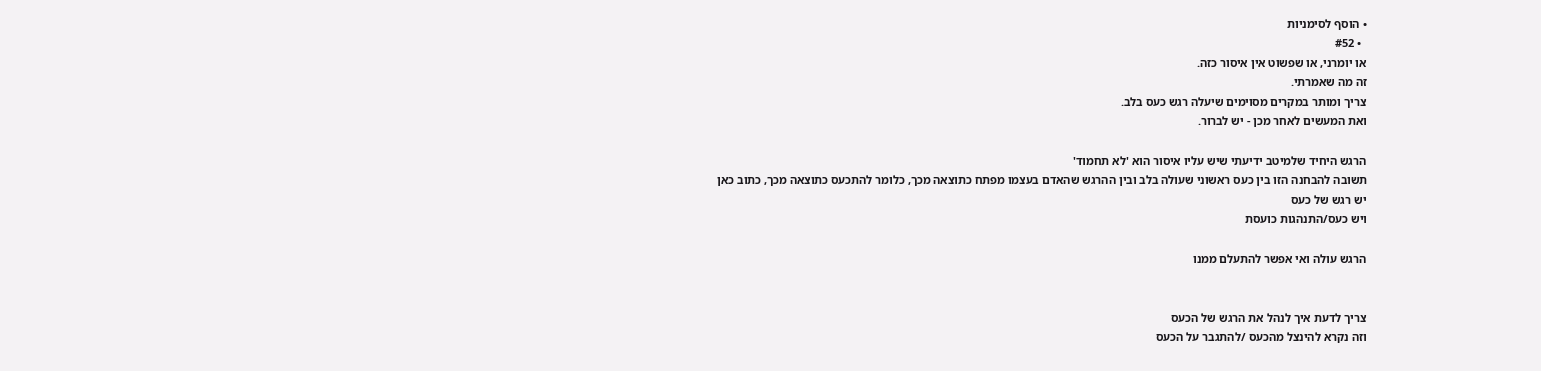• הוסף לסימניות
  • #52
או יומרני, או שפשוט אין איסור כזה.
זה מה שאמרתי.
צריך ומותר במקרים מסוימים שיעלה רגש כעס בלב.
ואת המעשים לאחר מכן - יש לברור.

הרגש היחיד שלמיטב ידיעתי שיש עליו איסור הוא 'לא תחמוד'
תשובה להבחנה הזו בין כעס ראשוני שעולה בלב ובין ההרגש שהאדם בעצמו מפתח כתוצאה מכך, כלומר להתכעס כתוצאה מכך, כתוב כאן
יש רגש של כעס
ויש כעס/התנהגות כועסת

הרגש עולה ואי אפשר להתעלם ממנו


צריך לדעת איך לנהל את הרגש של הכעס
וזה נקרא להינצל מהכעס /להתגבר על הכעס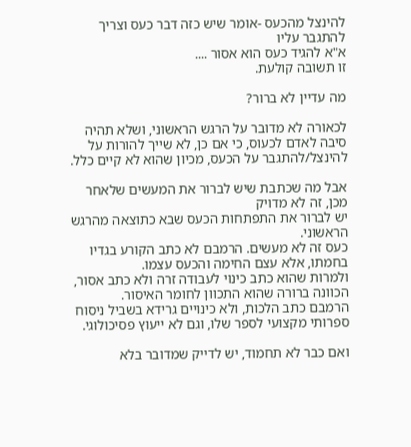להינצל מהכעס -אומר שיש כזה דבר כעס וצריך להתגבר עליו
א"א להגיד כעס הוא אסור ....
זו תשובה קולעת.

מה עדיין לא ברור?

לכאורה לא מדובר על הרגש הראשוני, ושלא תהיה סיבה לאדם לכעוס, כי אם כן, לא שייך להורות על להינצל/להתגבר על הכעס, מכיון שהוא לא קיים כלל.

אבל מה שכתבת שיש לברור את המעשים שלאחר מכן, זה לא מדויק
יש לברור את התפתחות הכעס שבא כתוצאה מהרגש הראשוני.
כעס זה לא מעשים. הרמבם לא כתב הקורע בגדיו בחמתו, אלא עצם החימה והכעס עצמו.
ולמרות שהוא כתב כינוי לעבודה זרה ולא כתב אסור, הכוונה ברורה שהוא התכוון לחומר האיסור.
הרמבם כתב הלכות, ולא כינויים גרידא בשביל ניסוח ספרותי מקצועי לספר שלו, וגם לא ייעוץ פסיכולוגי.

ואם כבר לא תחמוד, יש לדייק שמדובר בלא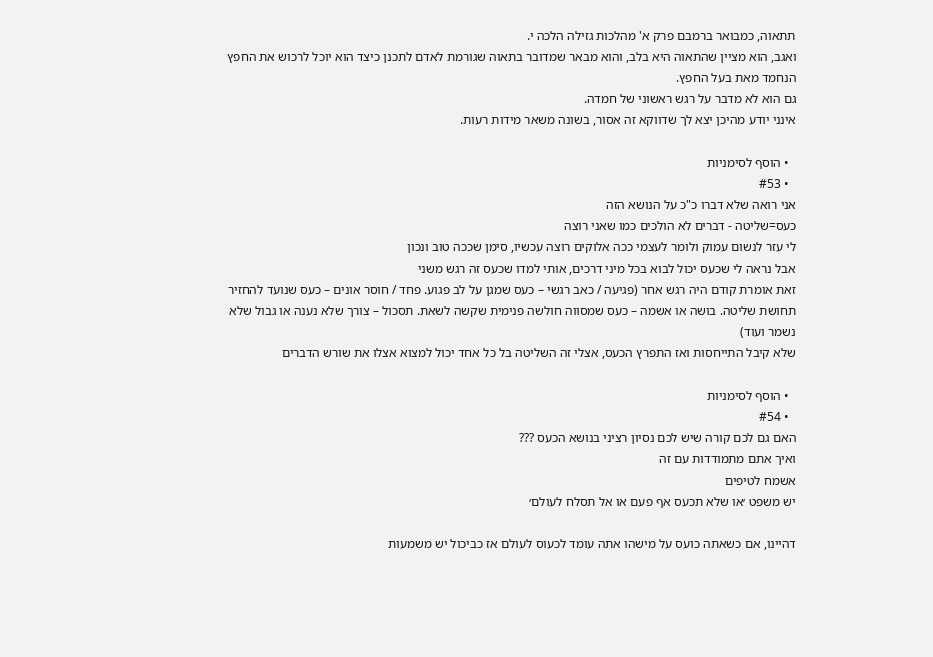תתאוה, כמבואר ברמבם פרק א' מהלכות גזילה הלכה י.
ואגב, הוא מציין שהתאוה היא בלב, והוא מבאר שמדובר בתאוה שגורמת לאדם לתכנן כיצד הוא יוכל לרכוש את החפץ הנחמד מאת בעל החפץ.
גם הוא לא מדבר על רגש ראשוני של חמדה.
אינני יודע מהיכן יצא לך שדווקא זה אסור, בשונה משאר מידות רעות.

  • הוסף לסימניות
  • #53
אני רואה שלא דברו כ"כ על הנושא הזה
כעס=שליטה - דברים לא הולכים כמו שאני רוצה
לי עזר לנשום עמוק ולומר לעצמי ככה אלוקים רוצה עכשיו, סימן שככה טוב ונכון
אבל נראה לי שכעס יכול לבוא בכל מיני דרכים, אותי למדו שכעס זה רגש משני
זאת אומרת קודם היה רגש אחר (פגיעה / כאב רגשי – כעס שמגן על לב פגוע. פחד / חוסר אונים – כעס שנועד להחזיר תחושת שליטה. בושה או אשמה – כעס שמסווה חולשה פנימית שקשה לשאת. תסכול – צורך שלא נענה או גבול שלא נשמר ועוד)
שלא קיבל התייחסות ואז התפרץ הכעס, אצלי זה השליטה בל כל אחד יכול למצוא אצלו את שורש הדברים

  • הוסף לסימניות
  • #54
האם גם לכם קורה שיש לכם נסיון רציני בנושא הכעס ???
ואיך אתם מתמודדות עם זה
אשמח לטיפים
יש משפט ׳או שלא תכעס אף פעם או אל תסלח לעולם׳

דהיינו, אם כשאתה כועס על מישהו אתה עומד לכעוס לעולם אז כביכול יש משמעות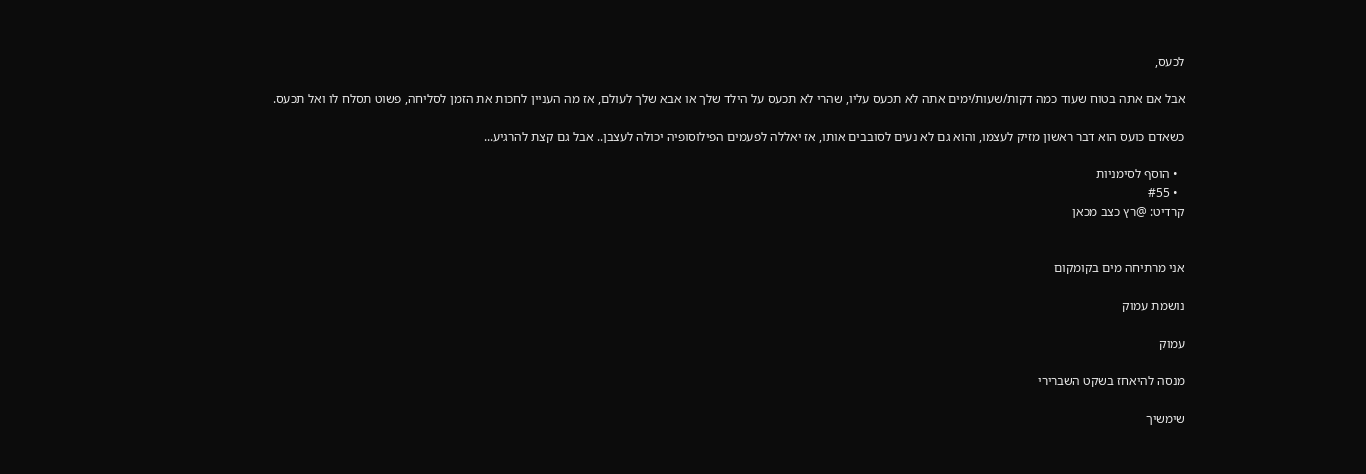לכעס,

אבל אם אתה בטוח שעוד כמה דקות/שעות/ימים אתה לא תכעס עליו, שהרי לא תכעס על הילד שלך או אבא שלך לעולם, אז מה העניין לחכות את הזמן לסליחה, פשוט תסלח לו ואל תכעס.

כשאדם כועס הוא דבר ראשון מזיק לעצמו, והוא גם לא נעים לסובבים אותו, אז יאללה לפעמים הפילוסופיה יכולה לעצבן.. אבל גם קצת להרגיע...

  • הוסף לסימניות
  • #55
קרדיט: @רץ כצב מכאן


אני מרתיחה מים בקומקום

נושמת עמוק

עמוק

מנסה להיאחז בשקט השברירי

שימשיך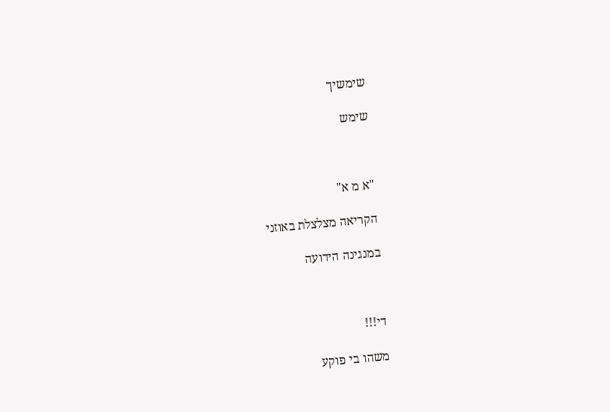שימשיך

שימש



"א מ א"

הקריאה מצלצלת באוזני

במנגינה הידועה



די!!!

משהו בי פוקע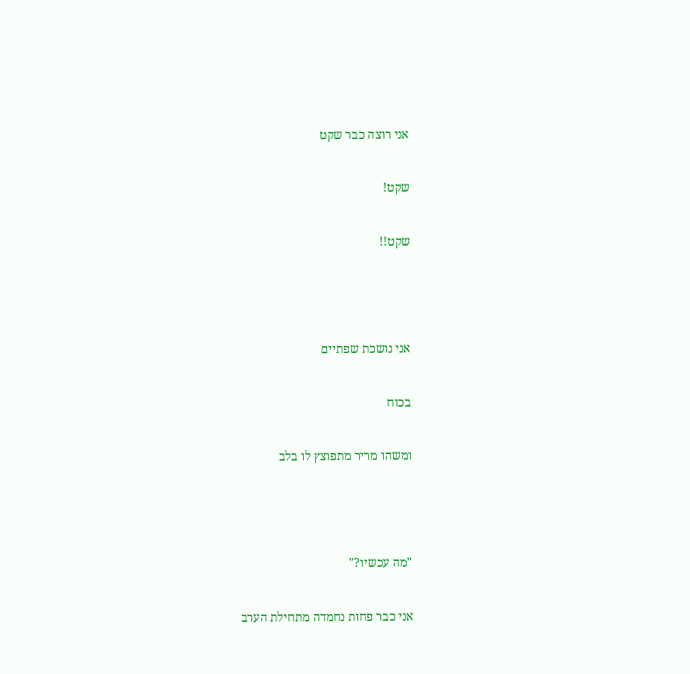אני רוצה כבר שקט

שקט!

שקט!!



אני נושכת שפתיים

בכוח

ומשהו מריר מתפוצץ לו בלב



"מה עכשיו?"

אני כבר פחות נחמדה מתחילת הערב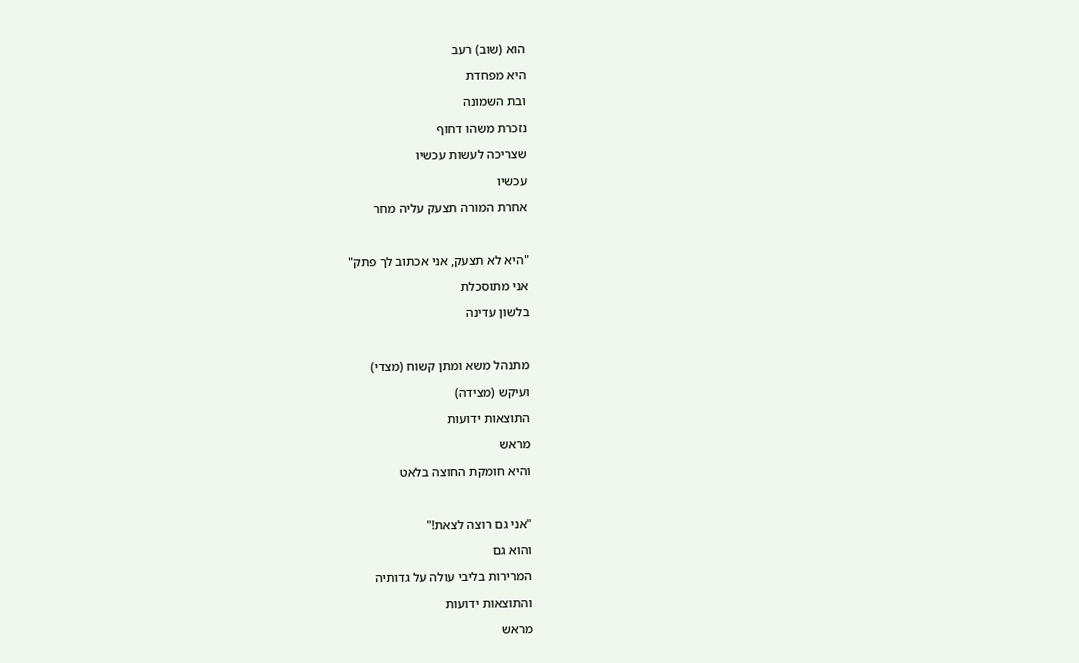הוא (שוב) רעב

היא מפחדת

ובת השמונה

נזכרת משהו דחוף

שצריכה לעשות עכשיו

עכשיו

אחרת המורה תצעק עליה מחר



"היא לא תצעק, אני אכתוב לך פתק"

אני מתוסכלת

בלשון עדינה



מתנהל משא ומתן קשוח (מצדי)

ועיקש (מצידה)

התוצאות ידועות

מראש

והיא חומקת החוצה בלאט



"אני גם רוצה לצאת!"

והוא גם

המרירות בליבי עולה על גדותיה

והתוצאות ידועות

מראש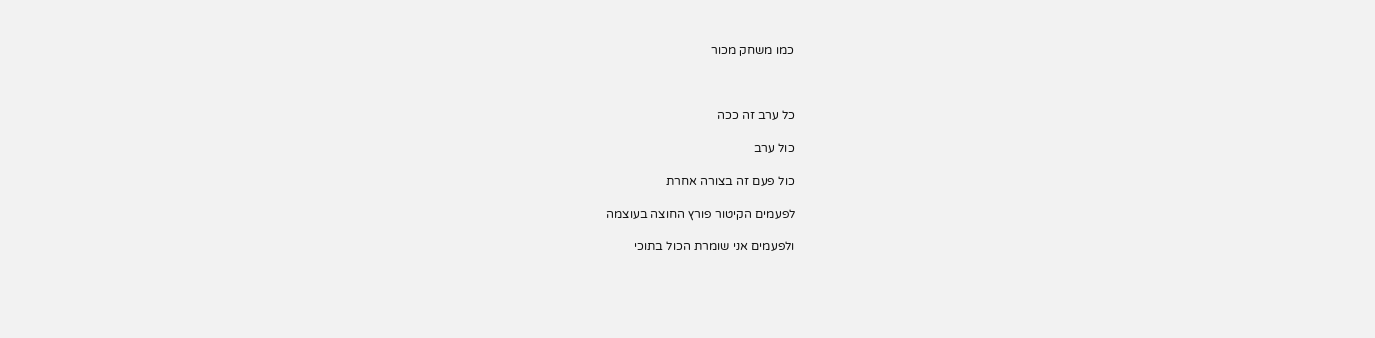כמו משחק מכור



כל ערב זה ככה

כול ערב

כול פעם זה בצורה אחרת

לפעמים הקיטור פורץ החוצה בעוצמה

ולפעמים אני שומרת הכול בתוכי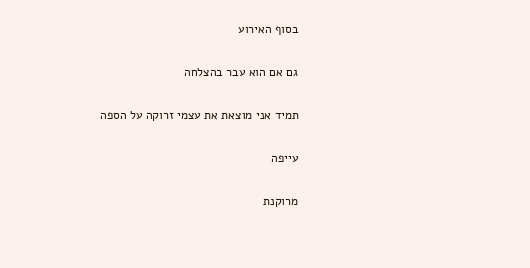בסוף האירוע

גם אם הוא עבר בהצלחה

תמיד אני מוצאת את עצמי זרוקה על הספה

עייפה

מרוקנת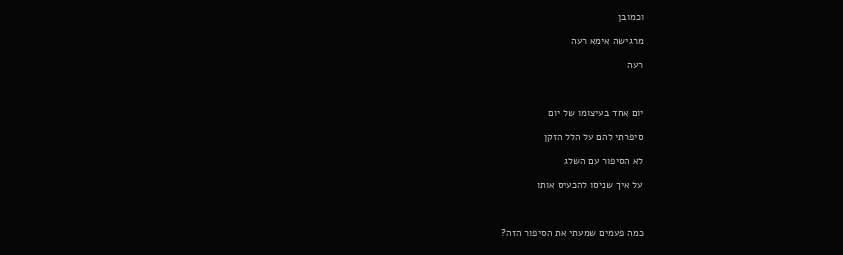וכמובן

מרגישה אימא רעה

רעה



יום אחד בעיצומו של יום

סיפרתי להם על הלל הזקן

לא הסיפור עם השלג

על איך שניסו להכעיס אותו



כמה פעמים שמעתי את הסיפור הזה?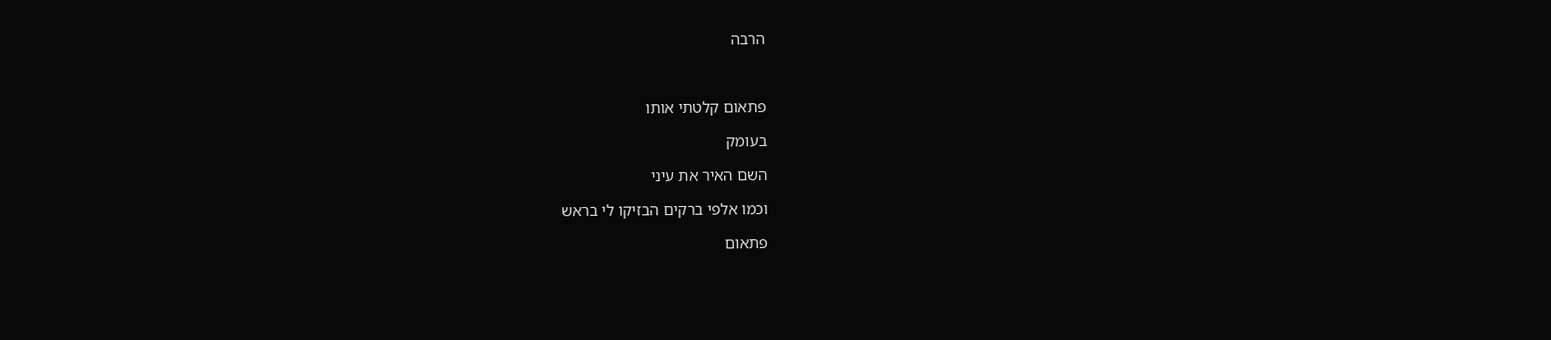הרבה



פתאום קלטתי אותו

בעומק

השם האיר את עיני

וכמו אלפי ברקים הבזיקו לי בראש

פתאום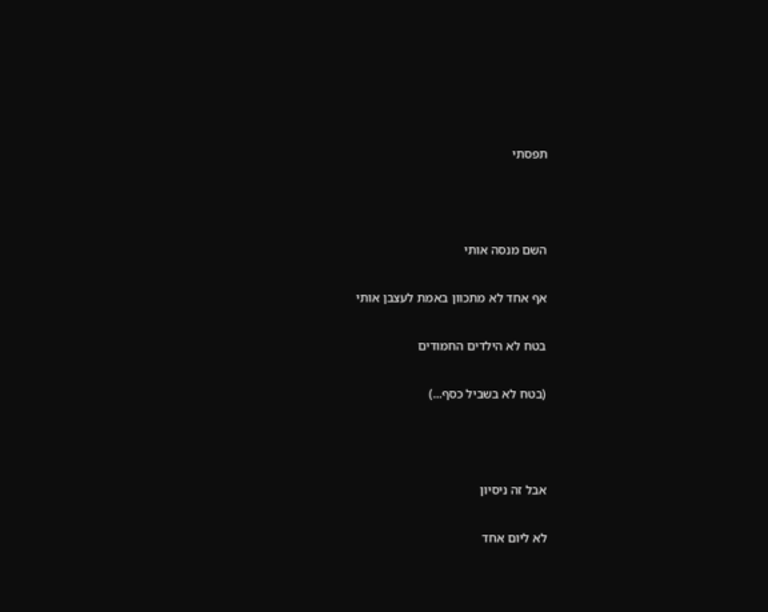תפסתי



השם מנסה אותי

אף אחד לא מתכוון באמת לעצבן אותי

בטח לא הילדים החמודים

(בטח לא בשביל כסף...)



אבל זה ניסיון

לא ליום אחד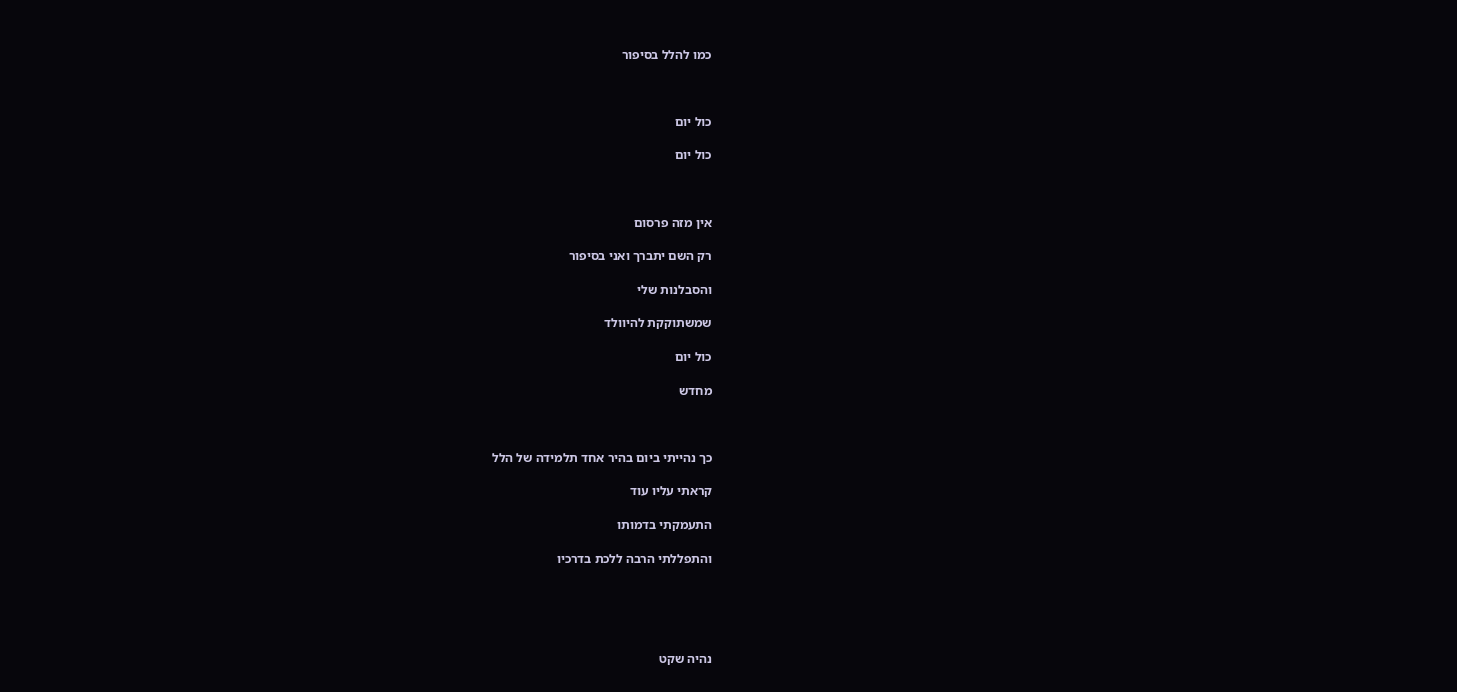כמו להלל בסיפור



כול יום

כול יום



אין מזה פרסום

רק השם יתברך ואני בסיפור

והסבלנות שלי

שמשתוקקת להיוולד

כול יום

מחדש



כך נהייתי ביום בהיר אחד תלמידה של הלל

קראתי עליו עוד

התעמקתי בדמותו

והתפללתי הרבה ללכת בדרכיו





נהיה שקט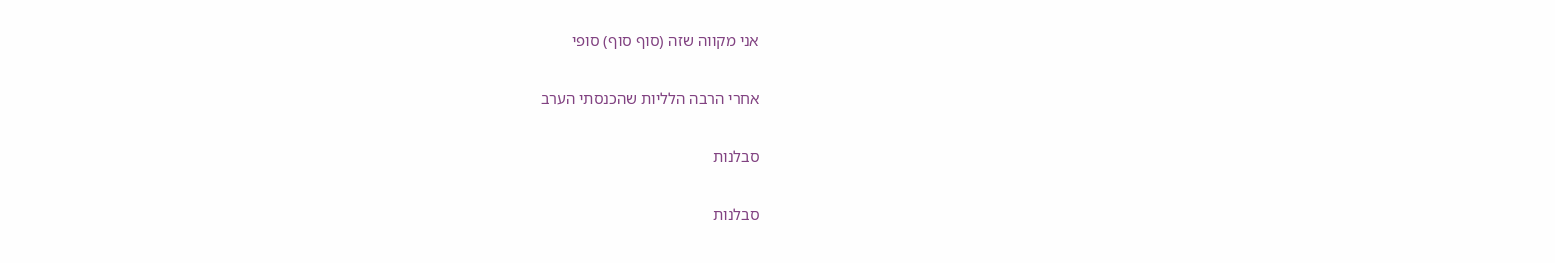אני מקווה שזה (סוף סוף) סופי

אחרי הרבה הלליות שהכנסתי הערב

סבלנות

סבלנות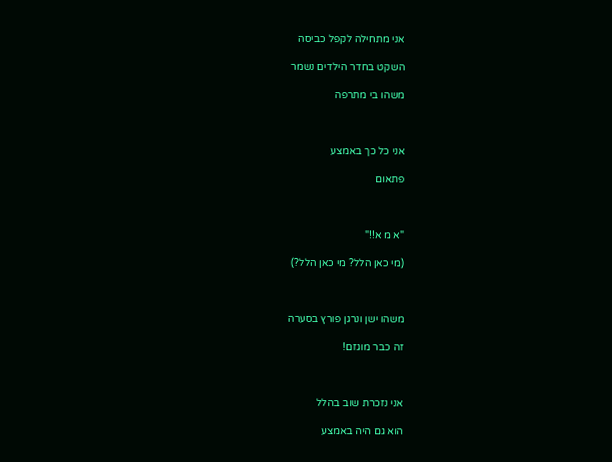אני מתחילה לקפל כביסה

השקט בחדר הילדים נשמר

משהו בי מתרפה



אני כל כך באמצע

פתאום



"א מ א!!"

(מי כאן הלל? מי כאן הלל?)



משהו ישן ונרגן פורץ בסערה

זה כבר מוגזם!



אני נזכרת שוב בהלל

הוא גם היה באמצע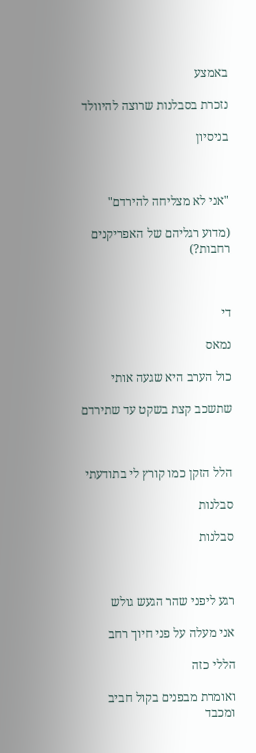באמצע

נזכרת בסבלנות שרוצה להיוולד

בניסיון



"אני לא מצליחה להירדם"

(מדוע רגליהם של האפריקנים רחבות?)



די

נמאס

כול הערב היא שגעה אותי

שתשכב קצת בשקט עד שתירדם



הלל הזקן כמו קורץ לי בתודעתי

סבלנות

סבלנות



רגע ליפני שהר הגעש גולש

אני מעלה על פני חיוך רחב

הללי כזה

ואומרת מבפנים בקול חביב ומכבד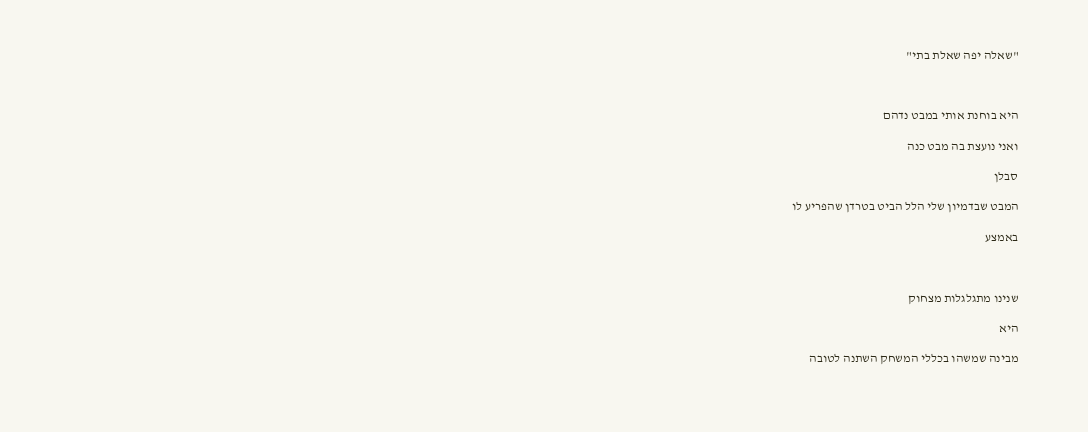"שאלה יפה שאלת בתי"



היא בוחנת אותי במבט נדהם

ואני נועצת בה מבט כנה

סבלן

המבט שבדמיון שלי הלל הביט בטרדן שהפריע לו

באמצע



שנינו מתגלגלות מצחוק

היא

מבינה שמשהו בכללי המשחק השתנה לטובה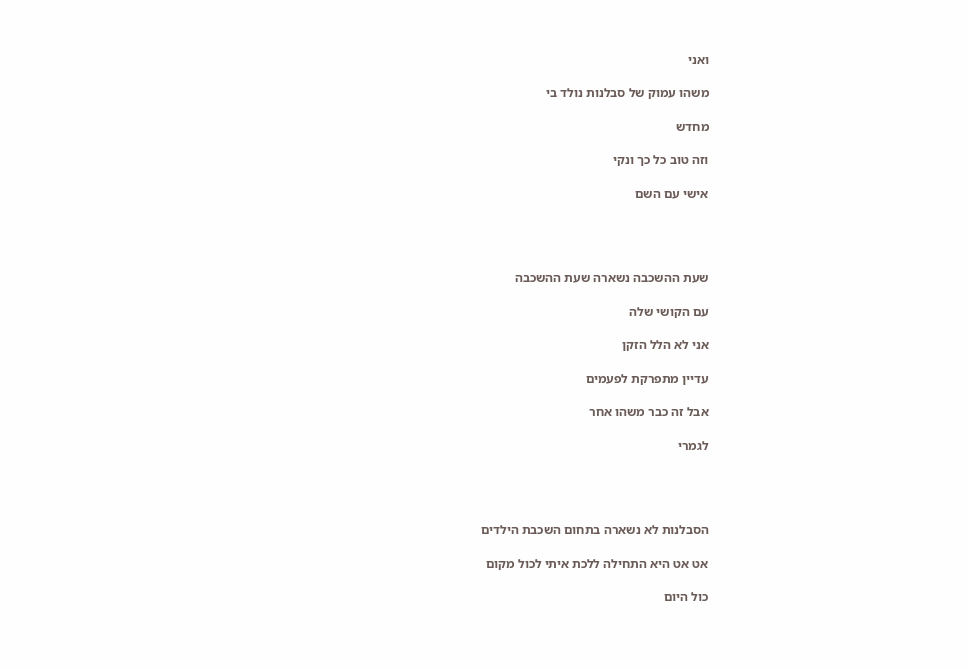ואני

משהו עמוק של סבלנות נולד בי

מחדש

וזה טוב כל כך ונקי

אישי עם השם




שעת ההשכבה נשארה שעת ההשכבה

עם הקושי שלה

אני לא הלל הזקן

עדיין מתפרקת לפעמים

אבל זה כבר משהו אחר

לגמרי




הסבלנות לא נשארה בתחום השכבת הילדים

אט אט היא התחילה ללכת איתי לכול מקום

כול היום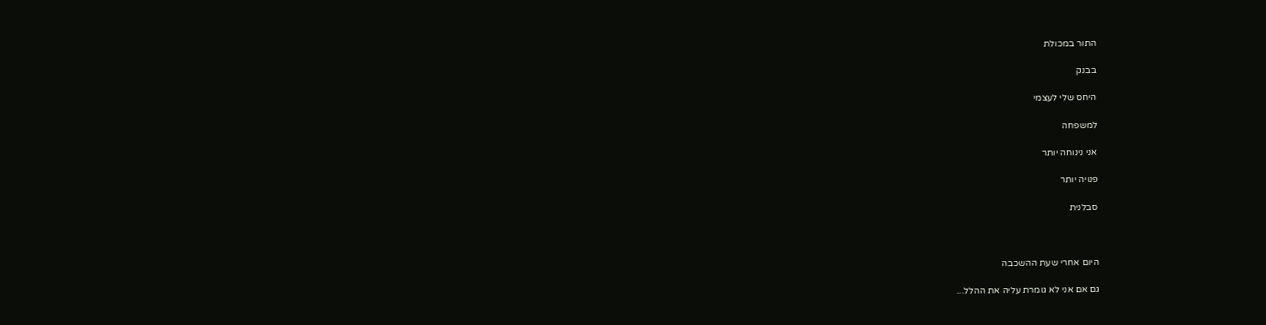התור במכולת

בבנק

היחס שלי לעצמי

למשפחה

אני נינוחה יותר

פנויה יותר

סבלנית



היום אחרי שעת ההשכבה

גם אם אני לא גומרת עליה את ההלל...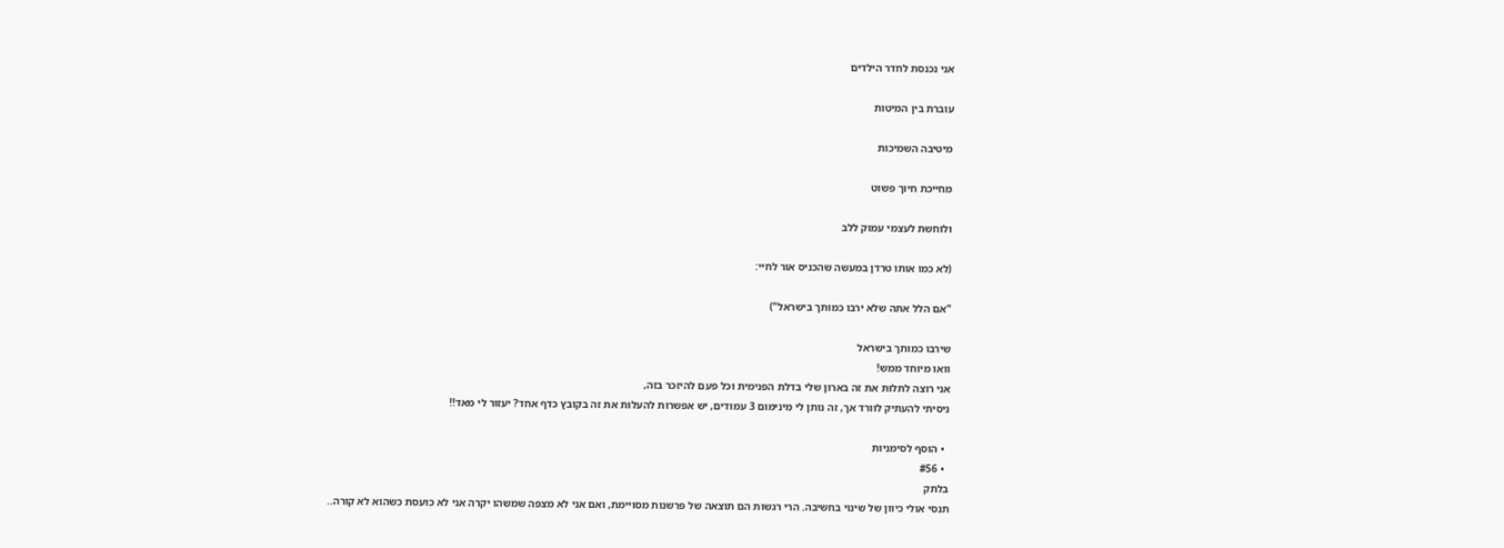אני נכנסת לחדר הילדים

עוברת בין המיטות

מיטיבה השמיכות

מחייכת חיוך פשוט

ולוחשת לעצמי עמוק ללב

(לא כמו אותו טרדן במעשה שהכניס אור לחיי:

"אם הלל אתה שלא ירבו כמותך בישראל")

שירבו כמותך בישראל
וואו מיוחד ממש!
אני רוצה לתלות את זה בארון שלי בדלת הפנימית וכל פעם להיזכר בזה,
ניסיתי להעתיק לוורד אך, זה נותן לי מינימום 3 עמודים, יש אפשרות להעלות את זה בקובץ כדף אחד? יעזור לי מאד!!

  • הוסף לסימניות
  • #56
בלתק
תנסי אולי כיוון של שינוי בחשיבה. הרי רגשות הם תוצאה של פרשנות מסויימת, ואם אני לא מצפה שמשהו יקרה אני לא כועסת כשהוא לא קורה..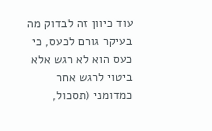עוד כיוון זה לבדוק מה בעיקר גורם לכעס, כי כעס הוא לא רגש אלא ביטוי לרגש אחר כמדומני (תסכול,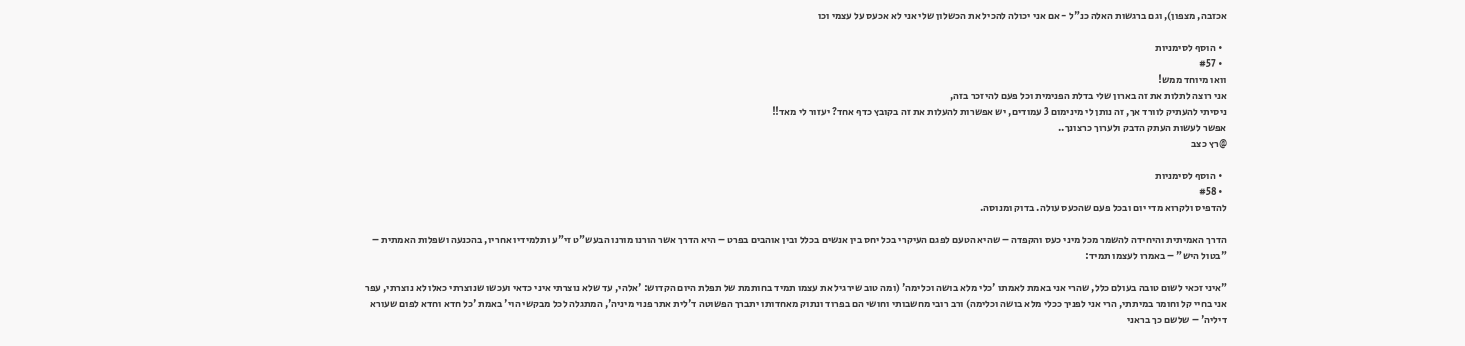אכזבה, מצפון), וגם ברגשות האלה כנ"ל - אם אני יכולה להכיל את הכשלון שלי אני לא אכעס על עצמי וכו

  • הוסף לסימניות
  • #57
וואו מיוחד ממש!
אני רוצה לתלות את זה בארון שלי בדלת הפנימית וכל פעם להיזכר בזה,
ניסיתי להעתיק לוורד אך, זה נותן לי מינימום 3 עמודים, יש אפשרות להעלות את זה בקובץ כדף אחד? יעזור לי מאד!!
אפשר לעשות העתק הדבק ולערוך כרצונך..
@רץ כצב

  • הוסף לסימניות
  • #58
להדפיס ולקרוא מדי יום ובכל פעם שהכעס עולה. בדוק ומנוסה.

הדרך האמיתית והיחידה להשמר מכל מיני כעס והקפדה – שהיא הטעם לפגם העיקרי בכל יחס בין אנשים בכלל ובין אוהבים בפרט – היא הדרך אשר הורנו מורנו הבעש"ט זי"ע ותלמידיו אחריו, בהכנעה ושפלות האמתית – "בטול היש" – באמרו לעצמו תמיד:

"איני זכאי לשום טובה בעולם כלל, שהרי אני באמת לאמתו 'כלי מלא בושה וכלימה' (ומה טוב שירגיל את עצמו תמיד בחותמת של תפלת היום הקדוש: 'אלהי, עד שלא נוצרתי איני כדאי ועכשו שנוצרתי כאלו לא נוצרתי, עפר אני בחיי קל וחומר במיתתי, הרי אני לפניך ככלי מלא בושה וכלימה) ורב רובי מחשבותי וחושי הם בפרוד ונתוק מאחדותו יתברך הפשוטה ד'לית אתר פנוי מיניה', המתגלה לכל מבקשי הוי' באמת 'כל חדא וחדא לפום שעורא דיליה' – שלשם כך בראני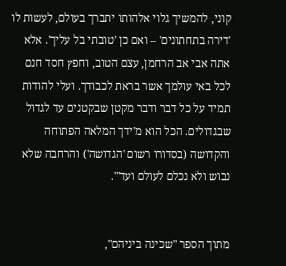קוני, להמשיך גלוי אלהותו יתברך בעולם, לעשות לו 'דירה בתחתונים' – ואם כן 'טובתי בל עליך'. אלא אתה אבי אב הרחמן, עצם הטוב, וחפץ חסד חנם לכל באי עולמך אשר בראת לכבודך. ועלי להודות תמיד על כל דבר ודבר מקטן שבקטנים עד לגדול שבגדולים. הכל הוא מ'ידך המלאה הפתוחה והקדושה (בסדורו רשום 'הגדושה') והרחבה שלא נבוש ולא נכלם לעולם ועד'".


מתוך הספר "שכינה ביניהם",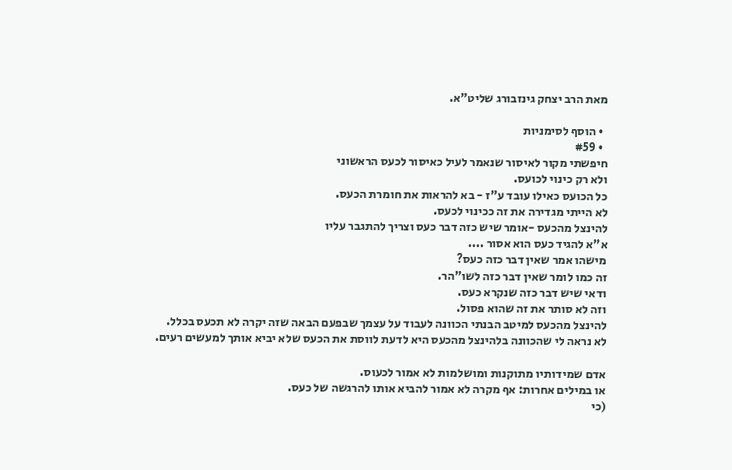מאת הרב יצחק גינזבורג שליט"א.

  • הוסף לסימניות
  • #59
חיפשתי מקור לאיסור שנאמר לעיל כאיסור לכעס הראשוני
ולא רק כינוי לכועס.
כל הכועס כאילו עובד ע"ז - בא להראות את חומרת הכעס.
לא הייתי מגדירה את זה ככינוי לכעס.
להינצל מהכעס -אומר שיש כזה דבר כעס וצריך להתגבר עליו
א"א להגיד כעס הוא אסור ....
מישהו אמר שאין דבר כזה כעס?
זה כמו לומר שאין דבר כזה לשו"הר.
ודאי שיש דבר כזה שנקרא כעס.
וזה לא סותר את זה שהוא פסול.
להינצל מהכעס למיטב הבנתי הכוונה לעבוד על עצמך שבפעם הבאה שזה יקרה לא תכעס בכלל.
לא נראה לי שהכוונה בלהינצל מהכעס היא לדעת לווסת את הכעס שלא יביא אותך למעשים רעים.

אדם שמידותיו מתוקנות ומושלמות לא אמור לכעוס.
או במילים אחרות: אף מקרה לא אמור להביא אותו להרגשה של כעס.
(כי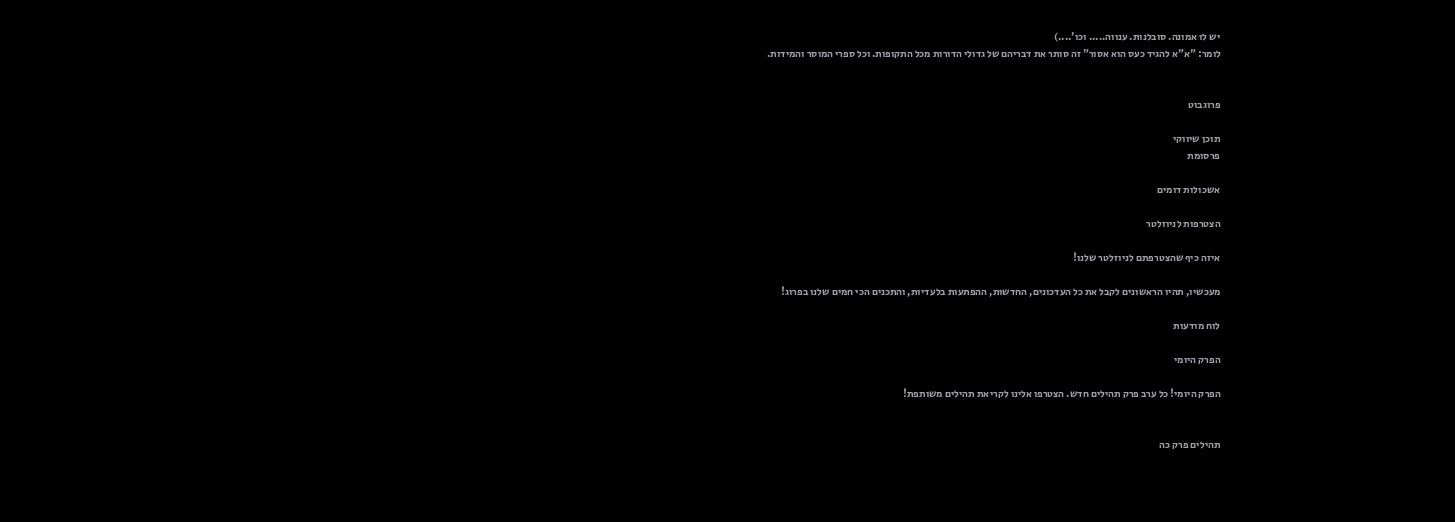יש לו אמונה. סובלנות. ענווה..... וכו'....)
לומר: "א"א להגיד כעס הוא אסור" זה סותר את דבריהם של גדולי הדורות מכל התקופות. וכל ספרי המוסר והמידות.


פרוגבוט

תוכן שיווקי
פרסומת

אשכולות דומים

הצטרפות לניוזלטר

איזה כיף שהצטרפתם לניוזלטר שלנו!

מעכשיו, תהיו הראשונים לקבל את כל העדכונים, החדשות, ההפתעות בלעדיות, והתכנים הכי חמים שלנו בפרוג!

לוח מודעות

הפרק היומי

הפרק היומי! כל ערב פרק תהילים חדש. הצטרפו אלינו לקריאת תהילים משותפת!


תהילים פרק כה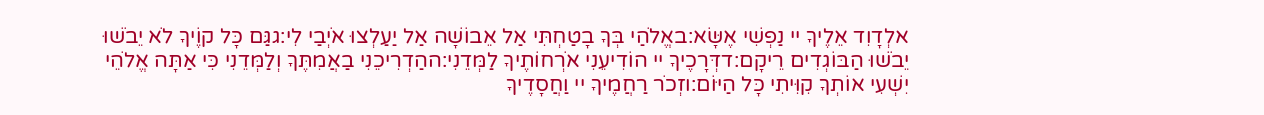אלְדָוִד אֵלֶיךָ יי נַפְשִׁי אֶשָּׂא:באֱלֹהַי בְּךָ בָטַחְתִּי אַל אֵבוֹשָׁה אַל יַעַלְצוּ אֹיְבַי לִי:גגַּם כָּל קוֶֹיךָ לֹא יֵבֹשׁוּ יֵבֹשׁוּ הַבּוֹגְדִים רֵיקָם:דדְּרָכֶיךָ יי הוֹדִיעֵנִי אֹרְחוֹתֶיךָ לַמְּדֵנִי:ההַדְרִיכֵנִי בַאֲמִתֶּךָ וְלַמְּדֵנִי כִּי אַתָּה אֱלֹהֵי יִשְׁעִי אוֹתְךָ קִוִּיתִי כָּל הַיּוֹם:וזְכֹר רַחֲמֶיךָ יי וַחֲסָדֶיךָ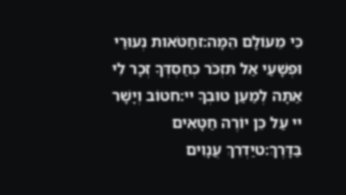כִּי מֵעוֹלָם הֵמָּה:זחַטֹּאות נְעוּרַי וּפְשָׁעַי אַל תִּזְכֹּר כְּחַסְדְּךָ זְכָר לִי אַתָּה לְמַעַן טוּבְךָ יי:חטוֹב וְיָשָׁר יי עַל כֵּן יוֹרֶה חַטָּאִים בַּדָּרֶךְ:טיַדְרֵךְ עֲנָוִים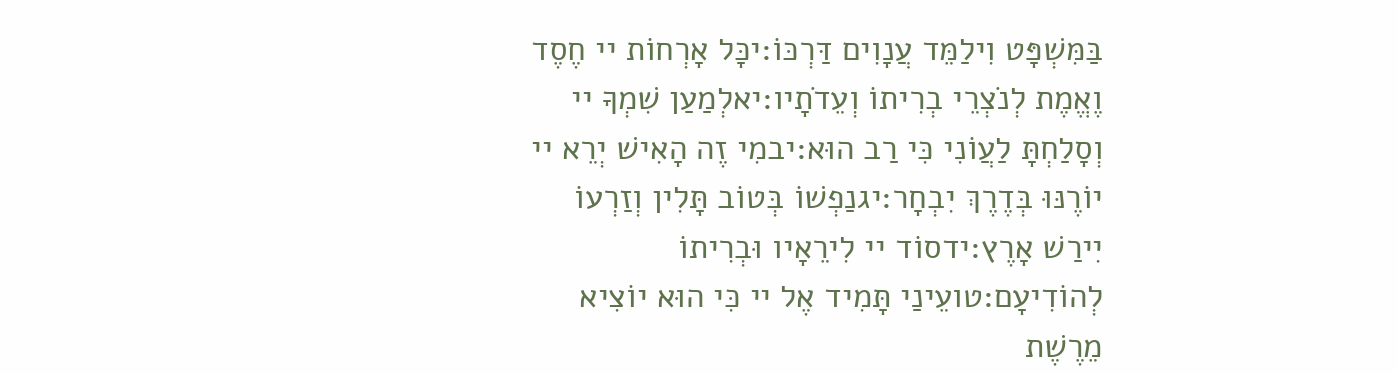בַּמִּשְׁפָּט וִילַמֵּד עֲנָוִים דַּרְכּוֹ:יכָּל אָרְחוֹת יי חֶסֶד וֶאֱמֶת לְנֹצְרֵי בְרִיתוֹ וְעֵדֹתָיו:יאלְמַעַן שִׁמְךָ יי וְסָלַחְתָּ לַעֲוֹנִי כִּי רַב הוּא:יבמִי זֶה הָאִישׁ יְרֵא יי יוֹרֶנּוּ בְּדֶרֶךְ יִבְחָר:יגנַפְשׁוֹ בְּטוֹב תָּלִין וְזַרְעוֹ יִירַשׁ אָרֶץ:ידסוֹד יי לִירֵאָיו וּבְרִיתוֹ לְהוֹדִיעָם:טועֵינַי תָּמִיד אֶל יי כִּי הוּא יוֹצִיא מֵרֶשֶׁת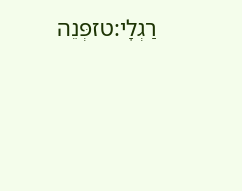רַגְלָי:טזפְּנֵה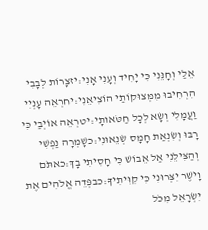אֵלַי וְחָנֵּנִי כִּי יָחִיד וְעָנִי אָנִי:יזצָרוֹת לְבָבִי הִרְחִיבוּ מִמְּצוּקוֹתַי הוֹצִיאֵנִי:יחרְאֵה עָנְיִי וַעֲמָלִי וְשָׂא לְכָל חַטֹּאותָי:יטרְאֵה אוֹיְבַי כִּי רָבּוּ וְשִׂנְאַת חָמָס שְׂנֵאוּנִי:כשָׁמְרָה נַפְשִׁי וְהַצִּילֵנִי אַל אֵבוֹשׁ כִּי חָסִיתִי בָךְ:כאתֹּם וָיֹשֶׁר יִצְּרוּנִי כִּי קִוִּיתִיךָ:כבפְּדֵה אֱלֹהִים אֶת יִשְׂרָאֵל מִכֹּל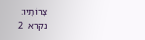צָרוֹתָיו:
נקרא  2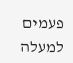פעמים
למעלה